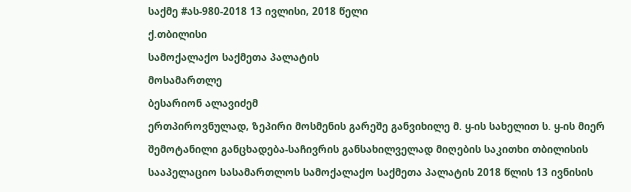საქმე #ას-980-2018 13 ივლისი, 2018 წელი
ქ.თბილისი
სამოქალაქო საქმეთა პალატის
მოსამართლე
ბესარიონ ალავიძემ
ერთპიროვნულად, ზეპირი მოსმენის გარეშე განვიხილე მ. ყ-ის სახელით ს. ყ-ის მიერ შემოტანილი განცხადება-საჩივრის განსახილველად მიღების საკითხი თბილისის სააპელაციო სასამართლოს სამოქალაქო საქმეთა პალატის 2018 წლის 13 ივნისის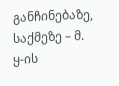განჩინებაზე, საქმეზე – მ. ყ-ის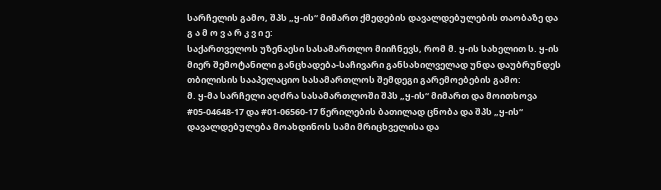სარჩელის გამო, შპს „ყ-ის“ მიმართ ქმედების დავალდებულების თაობაზე და
გ ა მ ო ვ ა რ კ ვ ი ე:
საქართველოს უზენაესი სასამართლო მიიჩნევს, რომ მ. ყ-ის სახელით ს. ყ-ის მიერ შემოტანილი განცხადება-საჩივარი განსახილველად უნდა დაუბრუნდეს თბილისის სააპელაციო სასამართლოს შემდეგი გარემოებების გამო:
მ. ყ-მა სარჩელი აღძრა სასამართლოში შპს „ყ-ის“ მიმართ და მოითხოვა #05-04648-17 და #01-06560-17 წერილების ბათილად ცნობა და შპს „ყ-ის“ დავალდებულება მოახდინოს სამი მრიცხველისა და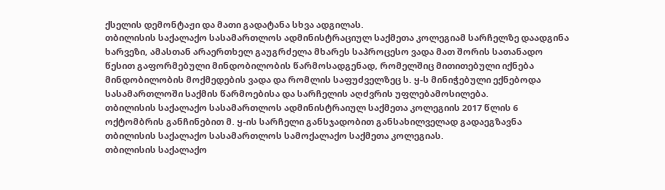ქსელის დემონტაჟი და მათი გადატანა სხვა ადგილას.
თბილისის საქალაქო სასამართლოს ადმინისტრაციულ საქმეთა კოლეგიამ სარჩელზე დაადგინა ხარვეზი, ამასთან არაერთხელ გაუგრძელა მხარეს საპროცესო ვადა მათ შორის სათანადო წესით გაფორმებული მინდობილობის წარმოსადგენად, რომელშიც მითითებული იქნება მინდობილობის მოქმედების ვადა და რომლის საფუძველზეც ს. ყ-ს მინიჭებული ექნებოდა სასამართლოში საქმის წარმოებისა და სარჩელის აღძვრის უფლებამოსილება.
თბილისის საქალაქო სასამართლოს ადმინისტრაიულ საქმეთა კოლეგიის 2017 წლის 6 ოქტომბრის განჩინებით მ. ყ-ის სარჩელი განსჯადობით განსახილველად გადაეგზავნა თბილისის საქალაქო სასამართლოს სამოქალაქო საქმეთა კოლეგიას.
თბილისის საქალაქო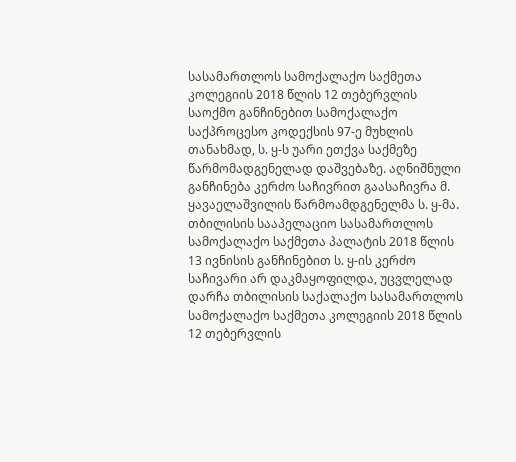სასამართლოს სამოქალაქო საქმეთა კოლეგიის 2018 წლის 12 თებერვლის საოქმო განჩინებით სამოქალაქო საქპროცესო კოდექსის 97-ე მუხლის თანახმად, ს. ყ-ს უარი ეთქვა საქმეზე წარმომადგენელად დაშვებაზე. აღნიშნული განჩინება კერძო საჩივრით გაასაჩივრა მ. ყავაელაშვილის წარმოამდგენელმა ს. ყ-მა.
თბილისის სააპელაციო სასამართლოს სამოქალაქო საქმეთა პალატის 2018 წლის 13 ივნისის განჩინებით ს. ყ-ის კერძო საჩივარი არ დაკმაყოფილდა, უცვლელად დარჩა თბილისის საქალაქო სასამართლოს სამოქალაქო საქმეთა კოლეგიის 2018 წლის 12 თებერვლის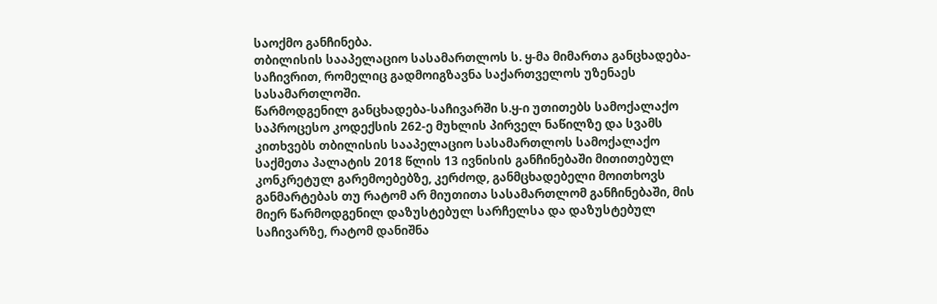საოქმო განჩინება.
თბილისის სააპელაციო სასამართლოს ს. ყ-მა მიმართა განცხადება-საჩივრით, რომელიც გადმოიგზავნა საქართველოს უზენაეს სასამართლოში.
წარმოდგენილ განცხადება-საჩივარში ს.ყ-ი უთითებს სამოქალაქო საპროცესო კოდექსის 262-ე მუხლის პირველ ნაწილზე და სვამს კითხვებს თბილისის სააპელაციო სასამართლოს სამოქალაქო საქმეთა პალატის 2018 წლის 13 ივნისის განჩინებაში მითითებულ კონკრეტულ გარემოებებზე, კერძოდ, განმცხადებელი მოითხოვს განმარტებას თუ რატომ არ მიუთითა სასამართლომ განჩინებაში, მის მიერ წარმოდგენილ დაზუსტებულ სარჩელსა და დაზუსტებულ საჩივარზე, რატომ დანიშნა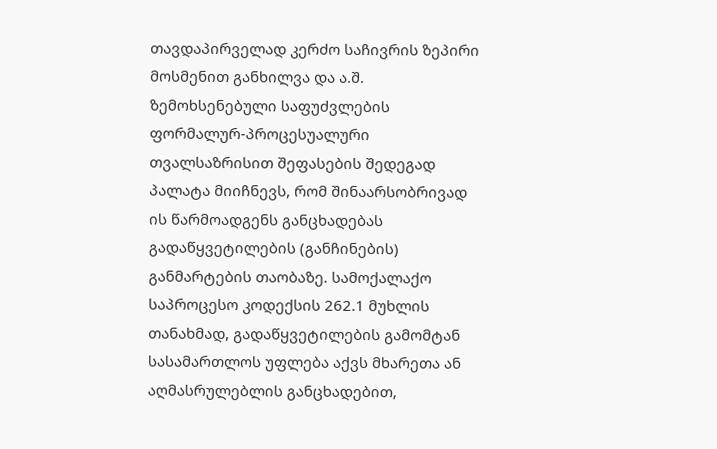თავდაპირველად კერძო საჩივრის ზეპირი მოსმენით განხილვა და ა.შ.
ზემოხსენებული საფუძვლების ფორმალურ-პროცესუალური თვალსაზრისით შეფასების შედეგად პალატა მიიჩნევს, რომ შინაარსობრივად ის წარმოადგენს განცხადებას გადაწყვეტილების (განჩინების) განმარტების თაობაზე. სამოქალაქო საპროცესო კოდექსის 262.1 მუხლის თანახმად, გადაწყვეტილების გამომტან სასამართლოს უფლება აქვს მხარეთა ან აღმასრულებლის განცხადებით,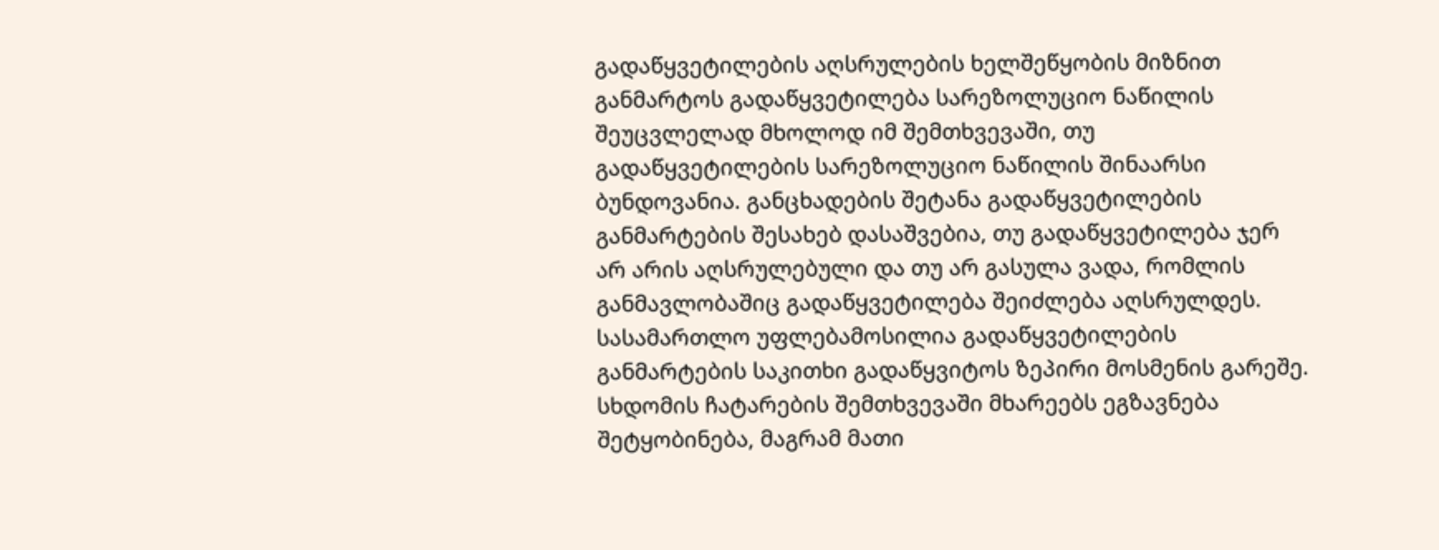გადაწყვეტილების აღსრულების ხელშეწყობის მიზნით განმარტოს გადაწყვეტილება სარეზოლუციო ნაწილის შეუცვლელად მხოლოდ იმ შემთხვევაში, თუ გადაწყვეტილების სარეზოლუციო ნაწილის შინაარსი ბუნდოვანია. განცხადების შეტანა გადაწყვეტილების განმარტების შესახებ დასაშვებია, თუ გადაწყვეტილება ჯერ არ არის აღსრულებული და თუ არ გასულა ვადა, რომლის განმავლობაშიც გადაწყვეტილება შეიძლება აღსრულდეს. სასამართლო უფლებამოსილია გადაწყვეტილების განმარტების საკითხი გადაწყვიტოს ზეპირი მოსმენის გარეშე. სხდომის ჩატარების შემთხვევაში მხარეებს ეგზავნება შეტყობინება, მაგრამ მათი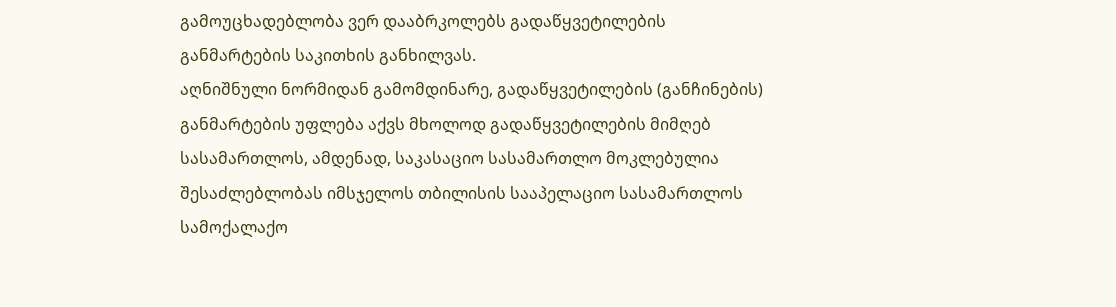გამოუცხადებლობა ვერ დააბრკოლებს გადაწყვეტილების განმარტების საკითხის განხილვას.
აღნიშნული ნორმიდან გამომდინარე, გადაწყვეტილების (განჩინების) განმარტების უფლება აქვს მხოლოდ გადაწყვეტილების მიმღებ სასამართლოს, ამდენად, საკასაციო სასამართლო მოკლებულია შესაძლებლობას იმსჯელოს თბილისის სააპელაციო სასამართლოს სამოქალაქო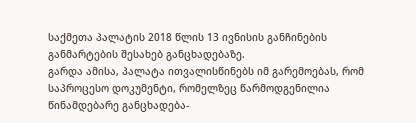საქმეთა პალატის 2018 წლის 13 ივნისის განჩინების განმარტების შესახებ განცხადებაზე.
გარდა ამისა, პალატა ითვალისწინებს იმ გარემოებას, რომ საპროცესო დოკუმენტი, რომელზეც წარმოდგენილია წინამდებარე განცხადება-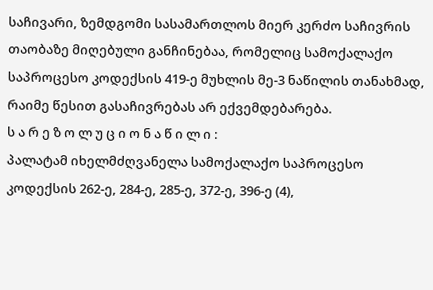საჩივარი, ზემდგომი სასამართლოს მიერ კერძო საჩივრის თაობაზე მიღებული განჩინებაა, რომელიც სამოქალაქო საპროცესო კოდექსის 419-ე მუხლის მე-3 ნაწილის თანახმად, რაიმე წესით გასაჩივრებას არ ექვემდებარება.
ს ა რ ე ზ ო ლ უ ც ი ო ნ ა წ ი ლ ი :
პალატამ იხელმძღვანელა სამოქალაქო საპროცესო კოდექსის 262-ე, 284-ე, 285-ე, 372-ე, 396-ე (4),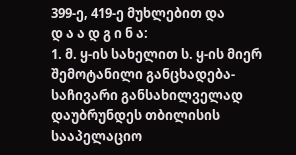399-ე, 419-ე მუხლებით და
დ ა ა დ გ ი ნ ა:
1. მ. ყ-ის სახელით ს. ყ-ის მიერ შემოტანილი განცხადება-საჩივარი განსახილველად დაუბრუნდეს თბილისის სააპელაციო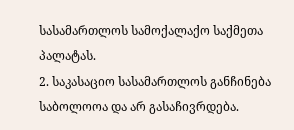სასამართლოს სამოქალაქო საქმეთა პალატას.
2. საკასაციო სასამართლოს განჩინება საბოლოოა და არ გასაჩივრდება.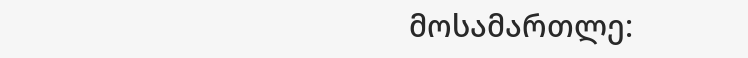მოსამართლე: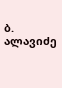ბ. ალავიძე